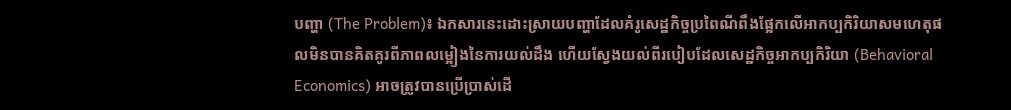បញ្ហា (The Problem)៖ ឯកសារនេះដោះស្រាយបញ្ហាដែលគំរូសេដ្ឋកិច្ចប្រពៃណីពឹងផ្អែកលើអាកប្បកិរិយាសមហេតុផលមិនបានគិតគូរពីភាពលម្អៀងនៃការយល់ដឹង ហើយស្វែងយល់ពីរបៀបដែលសេដ្ឋកិច្ចអាកប្បកិរិយា (Behavioral Economics) អាចត្រូវបានប្រើប្រាស់ដើ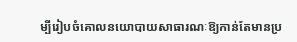ម្បីរៀបចំគោលនយោបាយសាធារណៈឱ្យកាន់តែមានប្រ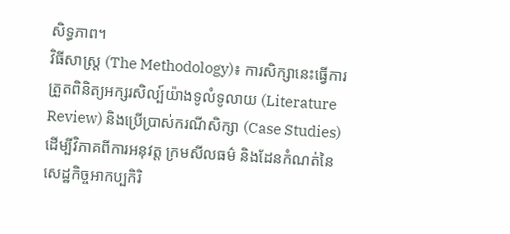សិទ្ធភាព។
វិធីសាស្ត្រ (The Methodology)៖ ការសិក្សានេះធ្វើការត្រួតពិនិត្យអក្សរសិល្ប៍យ៉ាងទូលំទូលាយ (Literature Review) និងប្រើប្រាស់ករណីសិក្សា (Case Studies) ដើម្បីវិភាគពីការអនុវត្ត ក្រមសីលធម៌ និងដែនកំណត់នៃសេដ្ឋកិច្ចអាកប្បកិរិ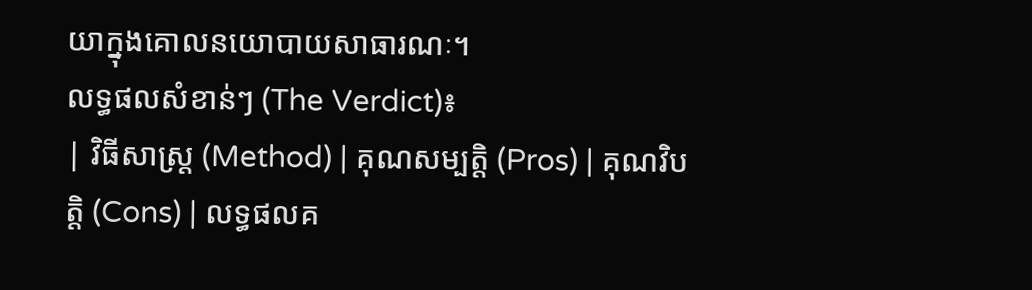យាក្នុងគោលនយោបាយសាធារណៈ។
លទ្ធផលសំខាន់ៗ (The Verdict)៖
| វិធីសាស្ត្រ (Method) | គុណសម្បត្តិ (Pros) | គុណវិបត្តិ (Cons) | លទ្ធផលគ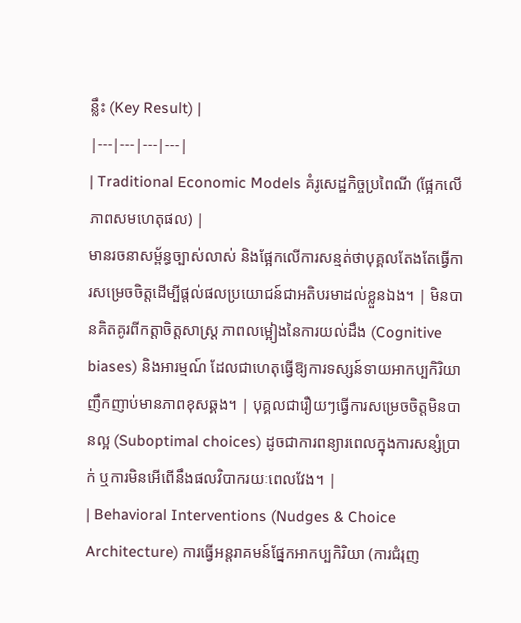ន្លឹះ (Key Result) |
|---|---|---|---|
| Traditional Economic Models គំរូសេដ្ឋកិច្ចប្រពៃណី (ផ្អែកលើភាពសមហេតុផល) |
មានរចនាសម្ព័ន្ធច្បាស់លាស់ និងផ្អែកលើការសន្មត់ថាបុគ្គលតែងតែធ្វើការសម្រេចចិត្តដើម្បីផ្តល់ផលប្រយោជន៍ជាអតិបរមាដល់ខ្លួនឯង។ | មិនបានគិតគូរពីកត្តាចិត្តសាស្ត្រ ភាពលម្អៀងនៃការយល់ដឹង (Cognitive biases) និងអារម្មណ៍ ដែលជាហេតុធ្វើឱ្យការទស្សន៍ទាយអាកប្បកិរិយាញឹកញាប់មានភាពខុសឆ្គង។ | បុគ្គលជារឿយៗធ្វើការសម្រេចចិត្តមិនបានល្អ (Suboptimal choices) ដូចជាការពន្យារពេលក្នុងការសន្សំប្រាក់ ឬការមិនអើពើនឹងផលវិបាករយៈពេលវែង។ |
| Behavioral Interventions (Nudges & Choice Architecture) ការធ្វើអន្តរាគមន៍ផ្នែកអាកប្បកិរិយា (ការជំរុញ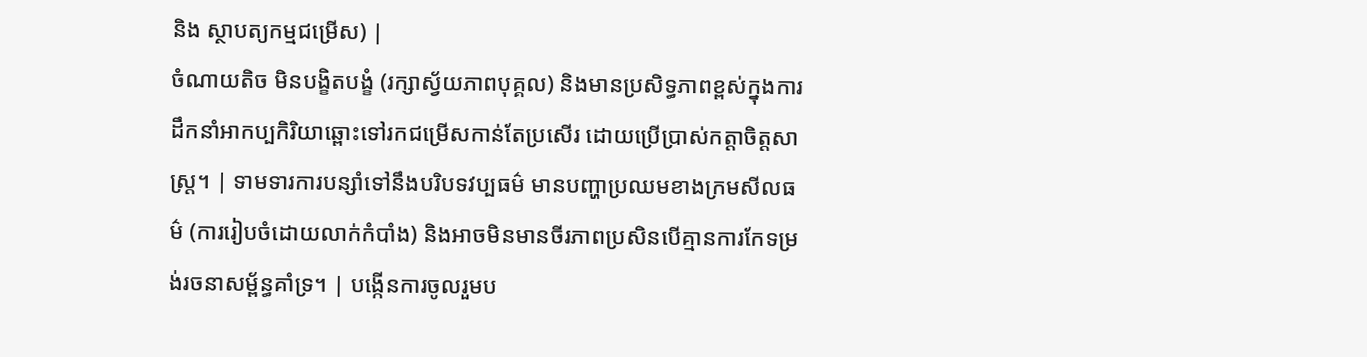និង ស្ថាបត្យកម្មជម្រើស) |
ចំណាយតិច មិនបង្ខិតបង្ខំ (រក្សាស្វ័យភាពបុគ្គល) និងមានប្រសិទ្ធភាពខ្ពស់ក្នុងការដឹកនាំអាកប្បកិរិយាឆ្ពោះទៅរកជម្រើសកាន់តែប្រសើរ ដោយប្រើប្រាស់កត្តាចិត្តសាស្ត្រ។ | ទាមទារការបន្សាំទៅនឹងបរិបទវប្បធម៌ មានបញ្ហាប្រឈមខាងក្រមសីលធម៌ (ការរៀបចំដោយលាក់កំបាំង) និងអាចមិនមានចីរភាពប្រសិនបើគ្មានការកែទម្រង់រចនាសម្ព័ន្ធគាំទ្រ។ | បង្កើនការចូលរួមប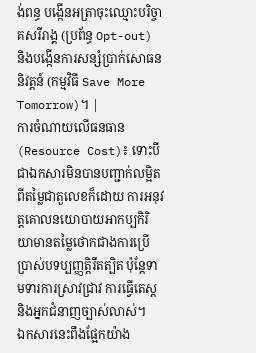ង់ពន្ធ បង្កើនអត្រាចុះឈ្មោះបរិច្ចាគសរីរាង្គ (ប្រព័ន្ធ Opt-out) និងបង្កើនការសន្សំប្រាក់សោធននិវត្តន៍ (កម្មវិធី Save More Tomorrow)។ |
ការចំណាយលើធនធាន (Resource Cost)៖ ទោះបីជាឯកសារមិនបានបញ្ជាក់លម្អិតពីតម្លៃជាតួលេខក៏ដោយ ការអនុវត្តគោលនយោបាយអាកប្បកិរិយាមានតម្លៃថោកជាងការប្រើប្រាស់បទប្បញ្ញត្តិរឹតត្បិត ប៉ុន្តែទាមទារការស្រាវជ្រាវ ការធ្វើតេស្ត និងអ្នកជំនាញច្បាស់លាស់។
ឯកសារនេះពឹងផ្អែកយ៉ាង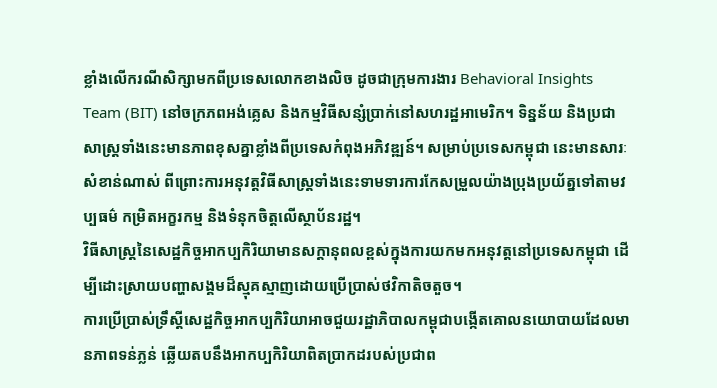ខ្លាំងលើករណីសិក្សាមកពីប្រទេសលោកខាងលិច ដូចជាក្រុមការងារ Behavioral Insights Team (BIT) នៅចក្រភពអង់គ្លេស និងកម្មវិធីសន្សំប្រាក់នៅសហរដ្ឋអាមេរិក។ ទិន្នន័យ និងប្រជាសាស្ត្រទាំងនេះមានភាពខុសគ្នាខ្លាំងពីប្រទេសកំពុងអភិវឌ្ឍន៍។ សម្រាប់ប្រទេសកម្ពុជា នេះមានសារៈសំខាន់ណាស់ ពីព្រោះការអនុវត្តវិធីសាស្ត្រទាំងនេះទាមទារការកែសម្រួលយ៉ាងប្រុងប្រយ័ត្នទៅតាមវប្បធម៌ កម្រិតអក្ខរកម្ម និងទំនុកចិត្តលើស្ថាប័នរដ្ឋ។
វិធីសាស្ត្រនៃសេដ្ឋកិច្ចអាកប្បកិរិយាមានសក្តានុពលខ្ពស់ក្នុងការយកមកអនុវត្តនៅប្រទេសកម្ពុជា ដើម្បីដោះស្រាយបញ្ហាសង្គមដ៏ស្មុគស្មាញដោយប្រើប្រាស់ថវិកាតិចតួច។
ការប្រើប្រាស់ទ្រឹស្តីសេដ្ឋកិច្ចអាកប្បកិរិយាអាចជួយរដ្ឋាភិបាលកម្ពុជាបង្កើតគោលនយោបាយដែលមានភាពទន់ភ្លន់ ឆ្លើយតបនឹងអាកប្បកិរិយាពិតប្រាកដរបស់ប្រជាព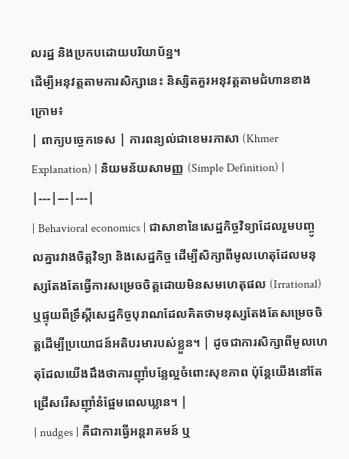លរដ្ឋ និងប្រកបដោយបរិយាប័ន្ន។
ដើម្បីអនុវត្តតាមការសិក្សានេះ និស្សិតគួរអនុវត្តតាមជំហានខាងក្រោម៖
| ពាក្យបច្ចេកទេស | ការពន្យល់ជាខេមរភាសា (Khmer Explanation) | និយមន័យសាមញ្ញ (Simple Definition) |
|---|---|---|
| Behavioral economics | ជាសាខានៃសេដ្ឋកិច្ចវិទ្យាដែលរួមបញ្ចូលគ្នារវាងចិត្តវិទ្យា និងសេដ្ឋកិច្ច ដើម្បីសិក្សាពីមូលហេតុដែលមនុស្សតែងតែធ្វើការសម្រេចចិត្តដោយមិនសមហេតុផល (Irrational) ឬផ្ទុយពីទ្រឹស្តីសេដ្ឋកិច្ចបុរាណដែលគិតថាមនុស្សតែងតែសម្រេចចិត្តដើម្បីប្រយោជន៍អតិបរមារបស់ខ្លួន។ | ដូចជាការសិក្សាពីមូលហេតុដែលយើងដឹងថាការញ៉ាំបន្លែល្អចំពោះសុខភាព ប៉ុន្តែយើងនៅតែជ្រើសរើសញ៉ាំនំផ្អែមពេលឃ្លាន។ |
| nudges | គឺជាការធ្វើអន្តរាគមន៍ ឬ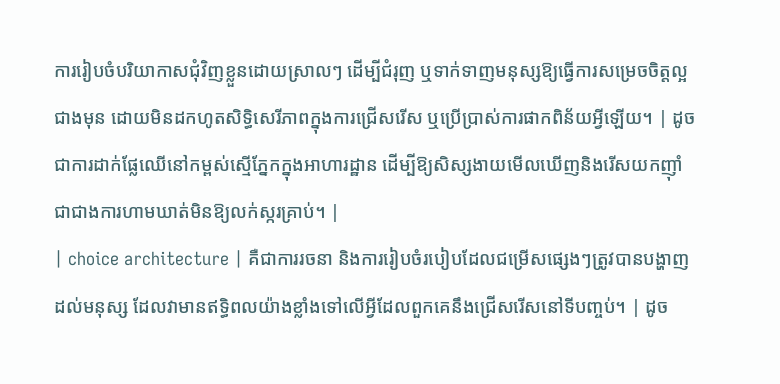ការរៀបចំបរិយាកាសជុំវិញខ្លួនដោយស្រាលៗ ដើម្បីជំរុញ ឬទាក់ទាញមនុស្សឱ្យធ្វើការសម្រេចចិត្តល្អជាងមុន ដោយមិនដកហូតសិទ្ធិសេរីភាពក្នុងការជ្រើសរើស ឬប្រើប្រាស់ការផាកពិន័យអ្វីឡើយ។ | ដូចជាការដាក់ផ្លែឈើនៅកម្ពស់ស្មើភ្នែកក្នុងអាហារដ្ឋាន ដើម្បីឱ្យសិស្សងាយមើលឃើញនិងរើសយកញ៉ាំ ជាជាងការហាមឃាត់មិនឱ្យលក់ស្ករគ្រាប់។ |
| choice architecture | គឺជាការរចនា និងការរៀបចំរបៀបដែលជម្រើសផ្សេងៗត្រូវបានបង្ហាញដល់មនុស្ស ដែលវាមានឥទ្ធិពលយ៉ាងខ្លាំងទៅលើអ្វីដែលពួកគេនឹងជ្រើសរើសនៅទីបញ្ចប់។ | ដូច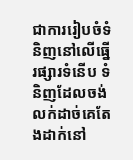ជាការរៀបចំទំនិញនៅលើធ្នើរផ្សារទំនើប ទំនិញដែលចង់លក់ដាច់គេតែងដាក់នៅ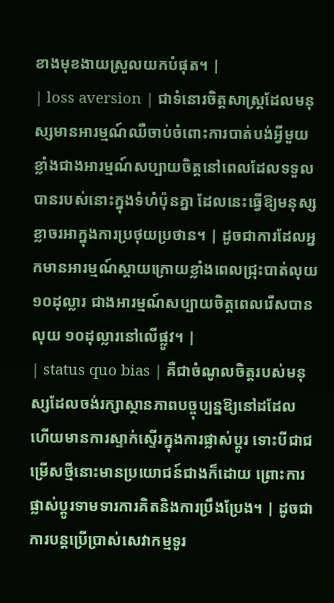ខាងមុខងាយស្រួលយកបំផុត។ |
| loss aversion | ជាទំនោរចិត្តសាស្ត្រដែលមនុស្សមានអារម្មណ៍ឈឺចាប់ចំពោះការបាត់បង់អ្វីមួយ ខ្លាំងជាងអារម្មណ៍សប្បាយចិត្តនៅពេលដែលទទួលបានរបស់នោះក្នុងទំហំប៉ុនគ្នា ដែលនេះធ្វើឱ្យមនុស្សខ្លាចរអាក្នុងការប្រថុយប្រថាន។ | ដូចជាការដែលអ្នកមានអារម្មណ៍ស្តាយក្រោយខ្លាំងពេលជ្រុះបាត់លុយ ១០ដុល្លារ ជាងអារម្មណ៍សប្បាយចិត្តពេលរើសបានលុយ ១០ដុល្លារនៅលើផ្លូវ។ |
| status quo bias | គឺជាចំណូលចិត្តរបស់មនុស្សដែលចង់រក្សាស្ថានភាពបច្ចុប្បន្នឱ្យនៅដដែល ហើយមានការស្ទាក់ស្ទើរក្នុងការផ្លាស់ប្តូរ ទោះបីជាជម្រើសថ្មីនោះមានប្រយោជន៍ជាងក៏ដោយ ព្រោះការផ្លាស់ប្តូរទាមទារការគិតនិងការប្រឹងប្រែង។ | ដូចជាការបន្តប្រើប្រាស់សេវាកម្មទូរ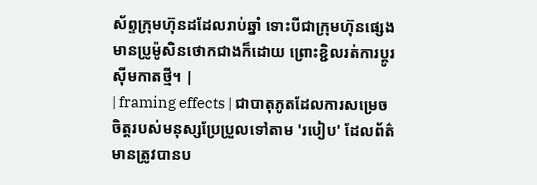ស័ព្ទក្រុមហ៊ុនដដែលរាប់ឆ្នាំ ទោះបីជាក្រុមហ៊ុនផ្សេងមានប្រូម៉ូសិនថោកជាងក៏ដោយ ព្រោះខ្ជិលរត់ការប្តូរស៊ីមកាតថ្មី។ |
| framing effects | ជាបាតុភូតដែលការសម្រេចចិត្តរបស់មនុស្សប្រែប្រួលទៅតាម 'របៀប' ដែលព័ត៌មានត្រូវបានប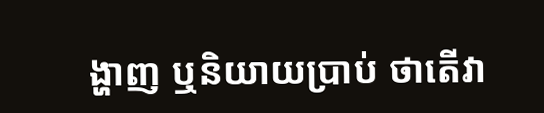ង្ហាញ ឬនិយាយប្រាប់ ថាតើវា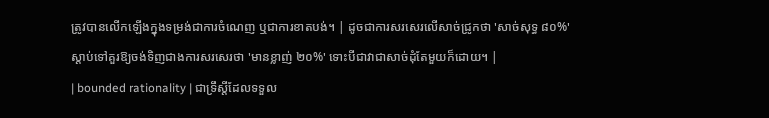ត្រូវបានលើកឡើងក្នុងទម្រង់ជាការចំណេញ ឬជាការខាតបង់។ | ដូចជាការសរសេរលើសាច់ជ្រូកថា 'សាច់សុទ្ធ ៨០%' ស្តាប់ទៅគួរឱ្យចង់ទិញជាងការសរសេរថា 'មានខ្លាញ់ ២០%' ទោះបីជាវាជាសាច់ដុំតែមួយក៏ដោយ។ |
| bounded rationality | ជាទ្រឹស្តីដែលទទួល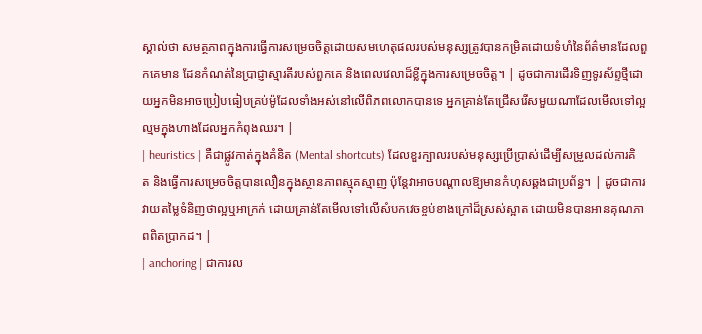ស្គាល់ថា សមត្ថភាពក្នុងការធ្វើការសម្រេចចិត្តដោយសមហេតុផលរបស់មនុស្សត្រូវបានកម្រិតដោយទំហំនៃព័ត៌មានដែលពួកគេមាន ដែនកំណត់នៃប្រាជ្ញាស្មារតីរបស់ពួកគេ និងពេលវេលាដ៏ខ្លីក្នុងការសម្រេចចិត្ត។ | ដូចជាការដើរទិញទូរស័ព្ទថ្មីដោយអ្នកមិនអាចប្រៀបធៀបគ្រប់ម៉ូដែលទាំងអស់នៅលើពិភពលោកបានទេ អ្នកគ្រាន់តែជ្រើសរើសមួយណាដែលមើលទៅល្អល្មមក្នុងហាងដែលអ្នកកំពុងឈរ។ |
| heuristics | គឺជាផ្លូវកាត់ក្នុងគំនិត (Mental shortcuts) ដែលខួរក្បាលរបស់មនុស្សប្រើប្រាស់ដើម្បីសម្រួលដល់ការគិត និងធ្វើការសម្រេចចិត្តបានលឿនក្នុងស្ថានភាពស្មុគស្មាញ ប៉ុន្តែវាអាចបណ្តាលឱ្យមានកំហុសឆ្គងជាប្រព័ន្ធ។ | ដូចជាការវាយតម្លៃទំនិញថាល្អឬអាក្រក់ ដោយគ្រាន់តែមើលទៅលើសំបកវេចខ្ចប់ខាងក្រៅដ៏ស្រស់ស្អាត ដោយមិនបានអានគុណភាពពិតប្រាកដ។ |
| anchoring | ជាការល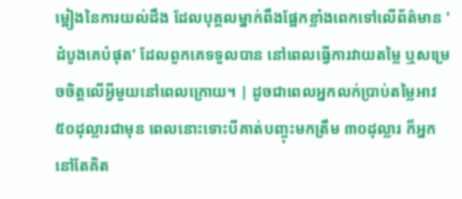ម្អៀងនៃការយល់ដឹង ដែលបុគ្គលម្នាក់ពឹងផ្អែកខ្លាំងពេកទៅលើព័ត៌មាន 'ដំបូងគេបំផុត' ដែលពួកគេទទួលបាន នៅពេលធ្វើការវាយតម្លៃ ឬសម្រេចចិត្តលើអ្វីមួយនៅពេលក្រោយ។ | ដូចជាពេលអ្នកលក់ប្រាប់តម្លៃអាវ ៥០ដុល្លារជាមុន ពេលនោះទោះបីគាត់បញ្ចុះមកត្រឹម ៣០ដុល្លារ ក៏អ្នកនៅតែគិត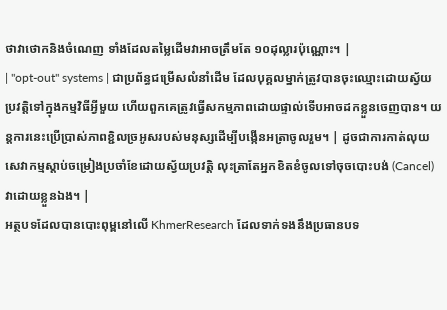ថាវាថោកនិងចំណេញ ទាំងដែលតម្លៃដើមវាអាចត្រឹមតែ ១០ដុល្លារប៉ុណ្ណោះ។ |
| "opt-out" systems | ជាប្រព័ន្ធជម្រើសលំនាំដើម ដែលបុគ្គលម្នាក់ត្រូវបានចុះឈ្មោះដោយស្វ័យប្រវត្តិទៅក្នុងកម្មវិធីអ្វីមួយ ហើយពួកគេត្រូវធ្វើសកម្មភាពដោយផ្ទាល់ទើបអាចដកខ្លួនចេញបាន។ យន្តការនេះប្រើប្រាស់ភាពខ្ជិលច្រអូសរបស់មនុស្សដើម្បីបង្កើនអត្រាចូលរួម។ | ដូចជាការកាត់លុយសេវាកម្មស្តាប់ចម្រៀងប្រចាំខែដោយស្វ័យប្រវត្តិ លុះត្រាតែអ្នកខិតខំចូលទៅចុចបោះបង់ (Cancel) វាដោយខ្លួនឯង។ |
អត្ថបទដែលបានបោះពុម្ពនៅលើ KhmerResearch ដែលទាក់ទងនឹងប្រធានបទ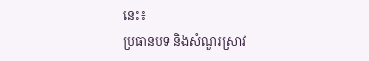នេះ៖
ប្រធានបទ និងសំណួរស្រាវ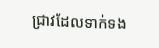ជ្រាវដែលទាក់ទង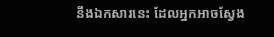នឹងឯកសារនេះ ដែលអ្នកអាចស្វែង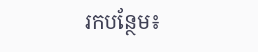រកបន្ថែម៖